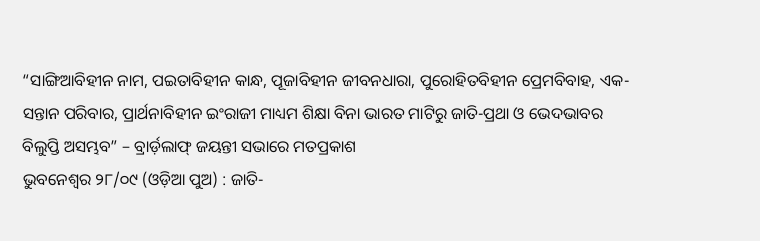“ସାଙ୍ଗିଆବିହୀନ ନାମ, ପଇତାବିହୀନ କାନ୍ଧ, ପୂଜାବିହୀନ ଜୀବନଧାରା, ପୁରୋହିତବିହୀନ ପ୍ରେମବିବାହ, ଏକ-ସନ୍ତାନ ପରିବାର, ପ୍ରାର୍ଥନାବିହୀନ ଇଂରାଜୀ ମାଧ୍ୟମ ଶିକ୍ଷା ବିନା ଭାରତ ମାଟିରୁ ଜାତି-ପ୍ରଥା ଓ ଭେଦଭାବର ବିଲୁପ୍ତି ଅସମ୍ଭବ” – ବ୍ରାର୍ଡ଼ଲାଫ୍ ଜୟନ୍ତୀ ସଭାରେ ମତପ୍ରକାଶ
ଭୁବନେଶ୍ୱର ୨୮/୦୯ (ଓଡ଼ିଆ ପୁଅ) : ଜାତି-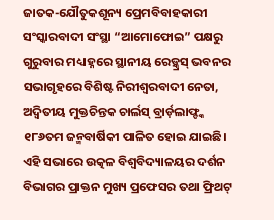ଜାତକ-ଯୌତୁକଶୂନ୍ୟ ପ୍ରେମବିବାହକାରୀ ସଂସ୍କାରବାଦୀ ସଂସ୍ଥା “ଆମୋଫୋଇ” ପକ୍ଷରୁ ଗୁରୁବାର ମଧ୍ୟାହ୍ନରେ ସ୍ଥାନୀୟ ରେଡ଼୍କ୍ରସ୍ ଭବନର ସଭାଗୃହରେ ବିଶିଷ୍ଟ ନିରୀଶ୍ୱରବାଦୀ ନେତା, ଅଦ୍ୱିତୀୟ ମୁକ୍ତଚିନ୍ତକ ଚାର୍ଲସ୍ ବ୍ରାର୍ଡ଼ଲାଫ୍ଙ୍କ ୧୮୬ତମ ଜନ୍ମବାର୍ଷିକୀ ପାଳିତ ହୋଇ ଯାଇଛି। ଏହି ସଭାରେ ଉତ୍କଳ ବିଶ୍ୱବିଦ୍ୟାଳୟର ଦର୍ଶନ ବିଭାଗର ପ୍ରାକ୍ତନ ମୁଖ୍ୟ ପ୍ରଫେସର ତଥା ଫ୍ରିଥଟ୍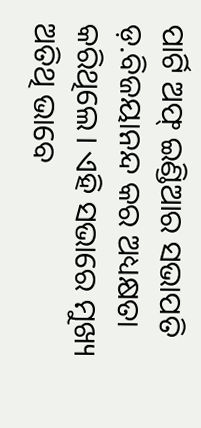ପାର୍ଟି ଅଫ୍ ଇଣ୍ଡିଆର ସଭାପତି ଡ଼.ବିଜୟାନନ୍ଦ କର ଅଧ୍ୟକ୍ଷତା କରିଥିଲେ। ଏହି ସଭାରେ ମୁଖ୍ୟ ଅତିଥି ଭାବେ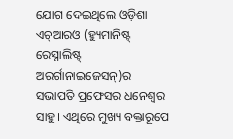ଯୋଗ ଦେଇଥିଲେ ଓଡ଼ିଶା ଏଚ୍ଆରଓ (ହ୍ୟୁମାନିଷ୍ଟ୍ ରେସ୍ନାଲିଷ୍ଟ୍ ଅରର୍ଗାନାଇଜେସନ୍)ର ସଭାପତି ପ୍ରଫେସର ଧନେଶ୍ୱର ସାହୁ। ଏଥିରେ ମୁଖ୍ୟ ବକ୍ତାରୂପେ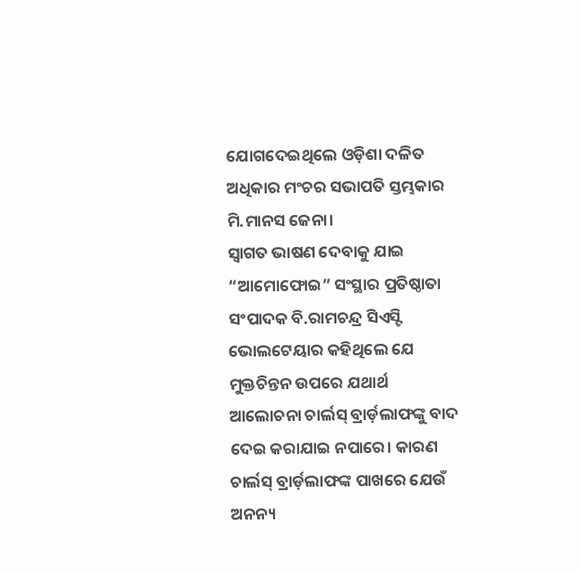ଯୋଗଦେଇଥିଲେ ଓଡ଼ିଶା ଦଳିତ ଅଧିକାର ମଂଚର ସଭାପତି ସ୍ତମ୍ଭକାର ମି.ମାନସ ଜେନା।
ସ୍ୱାଗତ ଭାଷଣ ଦେବାକୁ ଯାଇ “ଆମୋଫୋଇ” ସଂସ୍ଥାର ପ୍ରତିଷ୍ଠାତା ସଂପାଦକ ବି.ରାମଚନ୍ଦ୍ର ସିଏସ୍ଟି ଭୋଲଟେୟାର କହିଥିଲେ ଯେ ମୁକ୍ତଚିନ୍ତନ ଉପରେ ଯଥାର୍ଥ ଆଲୋଚନା ଚାର୍ଲସ୍ ବ୍ରାର୍ଡ଼ଲାଫଙ୍କୁ ବାଦ ଦେଇ କରାଯାଇ ନପାରେ। କାରଣ ଚାର୍ଲସ୍ ବ୍ରାର୍ଡ଼ଲାଫଙ୍କ ପାଖରେ ଯେଉଁ ଅନନ୍ୟ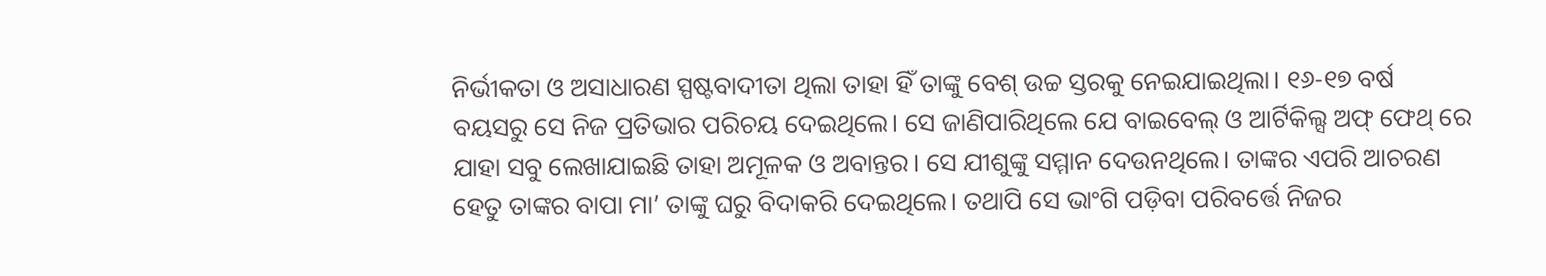ନିର୍ଭୀକତା ଓ ଅସାଧାରଣ ସ୍ପଷ୍ଟବାଦୀତା ଥିଲା ତାହା ହିଁ ତାଙ୍କୁ ବେଶ୍ ଉଚ୍ଚ ସ୍ତରକୁ ନେଇଯାଇଥିଲା। ୧୬-୧୭ ବର୍ଷ ବୟସରୁ ସେ ନିଜ ପ୍ରତିଭାର ପରିଚୟ ଦେଇଥିଲେ। ସେ ଜାଣିପାରିଥିଲେ ଯେ ବାଇବେଲ୍ ଓ ଆର୍ଟିକିଲ୍ସ ଅଫ୍ ଫେଥ୍ ରେ ଯାହା ସବୁ ଲେଖାଯାଇଛି ତାହା ଅମୂଳକ ଓ ଅବାନ୍ତର। ସେ ଯୀଶୁଙ୍କୁ ସମ୍ମାନ ଦେଉନଥିଲେ। ତାଙ୍କର ଏପରି ଆଚରଣ ହେତୁ ତାଙ୍କର ବାପା ମା’ ତାଙ୍କୁ ଘରୁ ବିଦାକରି ଦେଇଥିଲେ। ତଥାପି ସେ ଭାଂଗି ପଡ଼ିବା ପରିବର୍ତ୍ତେ ନିଜର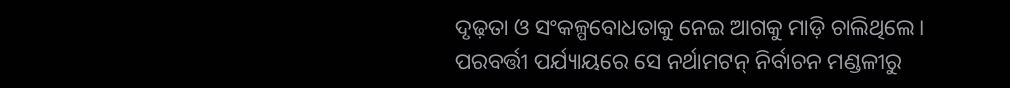ଦୃଢ଼ତା ଓ ସଂକଳ୍ପବୋଧତାକୁ ନେଇ ଆଗକୁ ମାଡ଼ି ଚାଲିଥିଲେ। ପରବର୍ତ୍ତୀ ପର୍ଯ୍ୟାୟରେ ସେ ନର୍ଥାମଟନ୍ ନିର୍ବାଚନ ମଣ୍ଡଳୀରୁ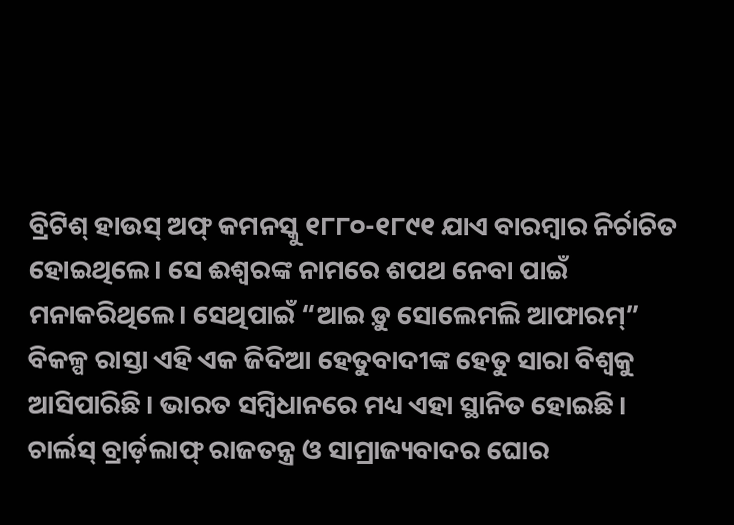ବ୍ରିଟିଶ୍ ହାଉସ୍ ଅଫ୍ କମନସ୍କୁ ୧୮୮୦-୧୮୯୧ ଯାଏ ବାରମ୍ବାର ନିର୍ଚାଚିତ ହୋଇଥିଲେ। ସେ ଈଶ୍ୱରଙ୍କ ନାମରେ ଶପଥ ନେବା ପାଇଁ ମନାକରିଥିଲେ। ସେଥିପାଇଁ “ଆଇ ଡ଼ୁ ସୋଲେମଲି ଆଫାରମ୍” ବିକଳ୍ପ ରାସ୍ତା ଏହି ଏକ ଜିଦିଆ ହେତୁବାଦୀଙ୍କ ହେତୁ ସାରା ବିଶ୍ୱକୁ ଆସିପାରିଛି। ଭାରତ ସମ୍ବିଧାନରେ ମଧ୍ୟ ଏହା ସ୍ଥାନିତ ହୋଇଛି।
ଚାର୍ଲସ୍ ବ୍ରାର୍ଡ଼ଲାଫ୍ ରାଜତନ୍ତ୍ର ଓ ସାମ୍ରାଜ୍ୟବାଦର ଘୋର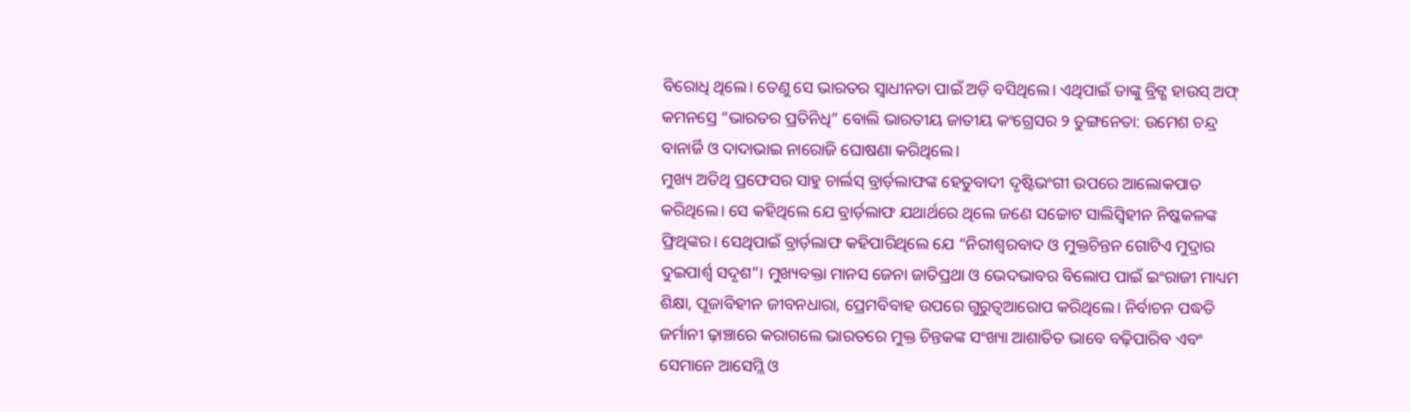ବିରୋଧି ଥିଲେ। ତେଣୁ ସେ ଭାରତର ସ୍ୱାଧୀନତା ପାଇଁ ଅଡ଼ି ବସିଥିଲେ। ଏଥିପାଇଁ ତାଙ୍କୁ ବ୍ରିଟ୍ଶ ହାଉସ୍ ଅଫ୍ କମନସ୍ରେ “ଭାରତର ପ୍ରତିନିଧି” ବୋଲି ଭାରତୀୟ ଜାତୀୟ କଂଗ୍ରେସର ୨ ତୁଙ୍ଗନେତା: ଉମେଶ ଚନ୍ଦ୍ର ବାନାର୍ଜି ଓ ଦାଦାଭାଇ ନାରୋଜି ଘୋଷଣା କରିଥିଲେ।
ମୁଖ୍ୟ ଅତିଥି ପ୍ରଫେସର ସାହୁ ଚାର୍ଲସ୍ ବ୍ରାର୍ଡ଼ଲାଫଙ୍କ ହେତୁବାଦୀ ଦୃଷ୍ଟିଭଂଗୀ ଉପରେ ଆଲୋକପାତ କରିଥିଲେ। ସେ କହିଥିଲେ ଯେ ବ୍ରାର୍ଡ଼ଲାଫ ଯଥାର୍ଥରେ ଥିଲେ ଜଣେ ସଚ୍ଚୋଟ ସାଲିସ୍ବିହୀନ ନିଷ୍କକଳଙ୍କ ଫ୍ରିଥିଙ୍କର। ସେଥିପାଇଁ ବ୍ରାର୍ଡ଼ଲାଫ କହିପାରିଥିଲେ ଯେ “ନିରୀଶ୍ୱରବାଦ ଓ ମୁକ୍ତଚିନ୍ତନ ଗୋଟିଏ ମୁଦ୍ରାର ଦୁଇପାର୍ଶ୍ୱ ସଦୃଶ”। ମୁଖ୍ୟବକ୍ତା ମାନସ ଜେନା ଜାତିପ୍ରଥା ଓ ଭେଦଭାବର ବିଲୋପ ପାଇଁ ଇଂରାଜୀ ମାଧ୍ୟମ ଶିକ୍ଷା, ପୂଜାବିହୀନ ଜୀବନଧାରା, ପ୍ରେମବିବାହ ଉପରେ ଗୁରୁତ୍ୱଆରୋପ କରିଥିଲେ। ନିର୍ବାଚନ ପଦ୍ଧତି ଜର୍ମାନୀ ଢ଼ାଞ୍ଚାରେ କରାଗଲେ ଭାରତରେ ମୁକ୍ତ ଚିନ୍ତକଙ୍କ ସଂଖ୍ୟା ଆଶାତିତ ଭାବେ ବଢ଼ିପାରିବ ଏବଂ ସେମାନେ ଆସେମ୍ଲି ଓ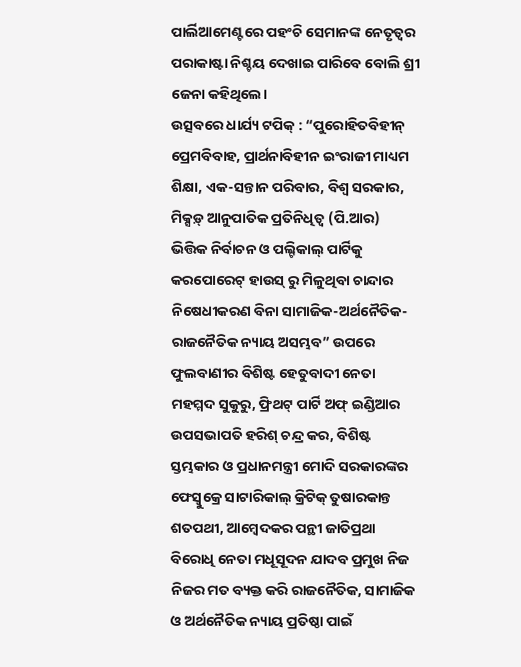ପାର୍ଲିଆମେଣ୍ଟରେ ପହଂଚି ସେମାନଙ୍କ ନେତୃତ୍ୱର ପରାକାଷ୍ଟା ନିଶ୍ଚୟ ଦେଖାଇ ପାରିବେ ବୋଲି ଶ୍ରୀ ଜେନା କହିଥିଲେ।
ଉତ୍ସବରେ ଧାର୍ଯ୍ୟ ଟପିକ୍ : “ପୁରୋହିତବିହୀନ୍ ପ୍ରେମବିବାହ, ପ୍ରାର୍ଥନାବିହୀନ ଇଂରାଜୀ ମାଧ୍ୟମ ଶିକ୍ଷା, ଏକ-ସନ୍ତାନ ପରିବାର, ବିଶ୍ୱ ସରକାର, ମିକ୍ସଡ଼୍ ଆନୁପାତିକ ପ୍ରତିନିଧିତ୍ୱ (ପି.ଆର) ଭିତ୍ତିକ ନିର୍ବାଚନ ଓ ପଲ୍ଟିକାଲ୍ ପାର୍ଟିକୁ କରପୋରେଟ୍ ହାଉସ୍ ରୁ ମିଳୁଥିବା ଚାନ୍ଦାର ନିଷେଧୀକରଣ ବିନା ସାମାଜିକ-ଅର୍ଥନୈତିକ-ରାଜନୈତିକ ନ୍ୟାୟ ଅସମ୍ଭବ” ଉପରେ ଫୁଲବାଣୀର ବିଶିଷ୍ଟ ହେତୁବାଦୀ ନେତା ମହମ୍ମଦ ସୁକୁରୁ, ଫ୍ରିଥଟ୍ ପାର୍ଟି ଅଫ୍ ଇଣ୍ଡିଆର ଉପସଭାପତି ହରିଶ୍ ଚନ୍ଦ୍ର କର, ବିଶିଷ୍ଟ ସ୍ତମ୍ଭକାର ଓ ପ୍ରଧାନମନ୍ତ୍ରୀ ମୋଦି ସରକାରଙ୍କର ଫେସ୍ବୁକ୍ରେ ସାଟାରିକାଲ୍ କ୍ରିଟିକ୍ ତୁଷାରକାନ୍ତ ଶତପଥୀ, ଆମ୍ବେଦକର ପନ୍ଥୀ ଜାତିପ୍ରଥା ବିରୋଧି ନେତା ମଧୂସୂଦନ ଯାଦବ ପ୍ରମୁଖ ନିଜ ନିଜର ମତ ବ୍ୟକ୍ତ କରି ରାଜନୈତିକ, ସାମାଜିକ ଓ ଅର୍ଥନୈତିକ ନ୍ୟାୟ ପ୍ରତିଷ୍ଠା ପାଇଁ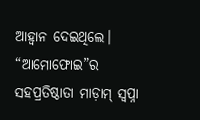ଆହ୍ୱାନ ଦେଇଥିଲେ।
“ଆମୋଫୋଇ”ର ସହପ୍ରତିଷ୍ଠାତା ମାଡ଼ାମ୍ ସ୍ୱପ୍ନା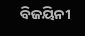ବିଜୟିନୀ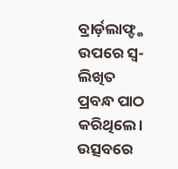ବ୍ରାର୍ଡ଼ଲାଫ୍ଙ୍କ ଉପରେ ସ୍ୱ-ଲିଖିତ ପ୍ରବନ୍ଧ ପାଠ କରିଥିଲେ। ଉତ୍ସବରେ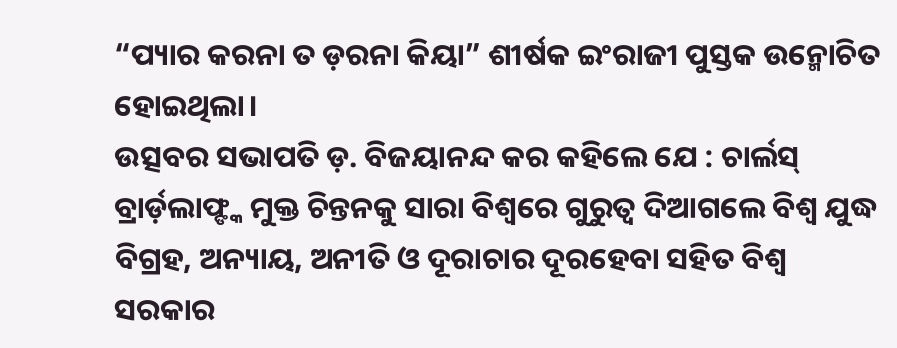“ପ୍ୟାର କରନା ତ ଡ଼ରନା କିୟା” ଶୀର୍ଷକ ଇଂରାଜୀ ପୁସ୍ତକ ଉନ୍ମୋଚିତ ହୋଇଥିଲା।
ଉତ୍ସବର ସଭାପତି ଡ଼. ବିଜୟାନନ୍ଦ କର କହିଲେ ଯେ : ଚାର୍ଲସ୍ ବ୍ରାର୍ଡ଼ଲାଫ୍ଙ୍କ ମୁକ୍ତ ଚିନ୍ତନକୁ ସାରା ବିଶ୍ୱରେ ଗୁରୁତ୍ୱ ଦିଆଗଲେ ବିଶ୍ୱ ଯୁଦ୍ଧ ବିଗ୍ରହ, ଅନ୍ୟାୟ, ଅନୀତି ଓ ଦୂରାଚାର ଦୂରହେବା ସହିତ ବିଶ୍ୱ ସରକାର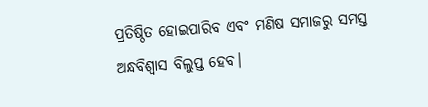ପ୍ରତିଷ୍ଠିତ ହୋଇପାରିବ ଏବଂ ମଣିଷ ସମାଜରୁ ସମସ୍ତ ଅନ୍ଧବିଶ୍ୱାସ ବିଲୁପ୍ତ ହେବ।